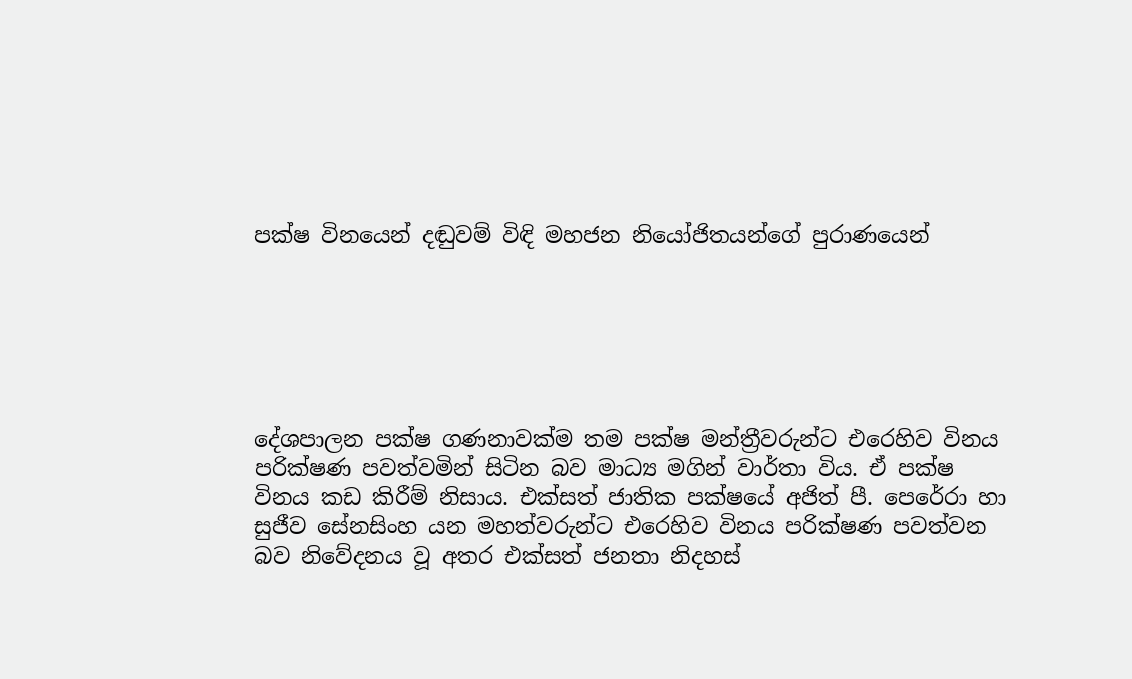පක්ෂ විනයෙන් දඬුවම් විඳි මහජන නියෝජිතයන්ගේ පුරාණයෙන්






දේශපාලන පක්ෂ ගණනාවක්ම තම පක්ෂ මන්ත්‍රීවරුන්ට එරෙහිව විනය පරික්ෂණ පවත්වමින් සිටින බව මාධ්‍ය මගින් වාර්තා විය. ඒ පක්ෂ විනය කඩ කිරීම් නිසාය. එක්සත් ජාතික පක්ෂයේ අජිත් පී. පෙරේරා හා සුජීව සේනසිංහ යන මහත්වරුන්ට එරෙහිව විනය පරික්ෂණ පවත්වන බව නිවේදනය වූ අතර එක්සත් ජනතා නිදහස්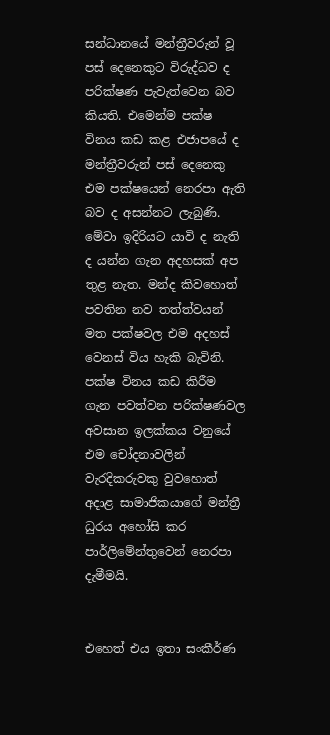සන්ධානයේ මන්ත්‍රීවරුන් වූ පස් දෙනෙකුට විරුද්ධව ද පරික්ෂණ පැවැත්වෙන බව කියති. එමෙන්ම පක්ෂ විනය කඩ කළ එජාපයේ ද මන්ත්‍රීවරුන් පස් දෙනෙකු එම පක්ෂයෙන් නෙරපා ඇති බව ද අසන්නට ලැබුණි. මේවා ඉදිරියට යාවි ද නැති ද යන්න ගැන අදහසක් අප තුළ නැත. මන්ද කිවහොත් පවතින නව තත්ත්වයන් මත පක්ෂවල එම අදහස් වෙනස් විය හැකි බැවිනි. පක්ෂ විනය කඩ කිරීම ගැන පවත්වන පරික්ෂණවල අවසාන ඉලක්කය වනුයේ එම චෝදනාවලින් වැරදිකරුවකු වුවහොත් අදාළ සාමාජිකයාගේ මන්ත්‍රී ධුරය අහෝසි කර පාර්ලිමේන්තුවෙන් නෙරපා දැමීමයි.


එහෙත් එය ඉතා සංකීර්ණ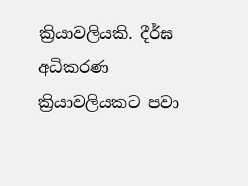ක්‍රියාවලියකි. දීර්ඝ අධිකරණ ක්‍රියාවලියකට පවා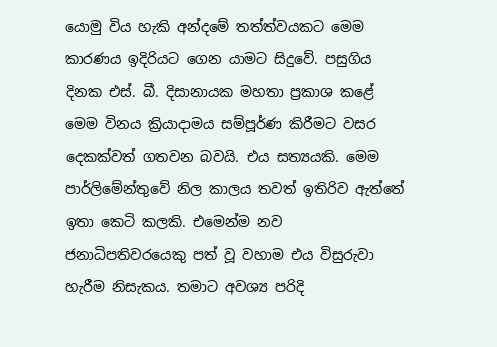යොමු විය හැකි අන්දමේ තත්ත්වයකට මෙම කාරණය ඉදිරියට ගෙන යාමට සිදුවේ. පසුගිය දිනක එස්. බී. දිසානායක මහතා ප්‍රකාශ කළේ මෙම විනය ක්‍රියාදාමය සම්පූර්ණ කිරීමට වසර දෙකක්වත් ගතවන බවයි. එය සත්‍යයකි. මෙම පාර්ලිමේන්තුවේ නිල කාලය තවත් ඉතිරිව ඇත්තේ ඉතා කෙටි කලකි. එමෙන්ම නව ජනාධිපතිවරයෙකු පත් වූ වහාම එය විසුරුවා හැරීම නිසැකය. තමාට අවශ්‍ය පරිදි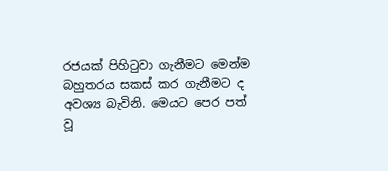රජයක් පිහිටුවා ගැනීමට මෙන්ම බහුතරය සකස් කර ගැනීමට ද අවශ්‍ය බැවිනි. මෙයට පෙර පත් වූ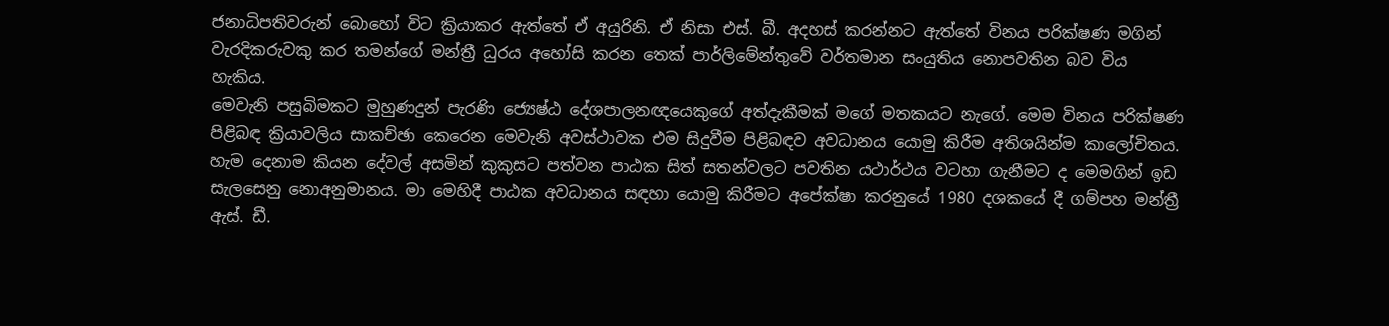ජනාධිපතිවරුන් බොහෝ විට ක්‍රියාකර ඇත්තේ ඒ අයුරිනි. ඒ නිසා එස්. බී. අදහස් කරන්නට ඇත්තේ විනය පරික්ෂණ මගින් වැරදිකරුවකු කර තමන්ගේ මන්ත්‍රී ධුරය අහෝසි කරන තෙක් පාර්ලිමේන්තුවේ වර්තමාන සංයුතිය නොපවතින බව විය හැකිය.
මෙවැනි පසුබිමකට මුහුණදුන් පැරණි ජ්‍යෙෂ්ඨ දේශපාලනඥයෙකුගේ අත්දැකීමක් මගේ මතකයට නැගේ. මෙම විනය පරික්ෂණ පිළිබඳ ක්‍රියාවලිය සාකච්ඡා කෙරෙන මෙවැනි අවස්ථාවක එම සිදුවීම පිළිබඳව අවධානය යොමු කිරීම අතිශයින්ම කාලෝචිතය. හැම දෙනාම කියන දේවල් අසමින් කුකුසට පත්වන පාඨක සිත් සතන්වලට පවතින යථාර්ථය වටහා ගැනීමට ද මෙමගින් ඉඩ සැලසෙනු නොඅනුමානය. මා මෙහිදී පාඨක අවධානය සඳහා යොමු කිරීමට අපේක්ෂා කරනුයේ 1980 දශකයේ දී ගම්පහ මන්ත්‍රී ඇස්. ඩී.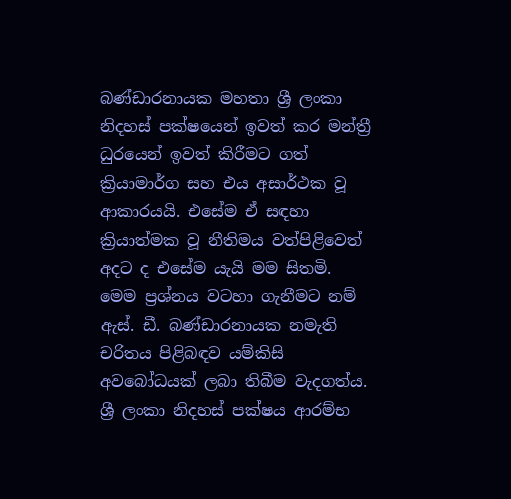බණ්ඩාරනායක මහතා ශ්‍රී ලංකා නිදහස් පක්ෂයෙන් ඉවත් කර මන්ත්‍රී ධුරයෙන් ඉවත් කිරීමට ගත් ක්‍රියාමාර්ග සහ එය අසාර්ථක වූ ආකාරයයි. එසේම ඒ සඳහා ක්‍රියාත්මක වූ නීතිමය වත්පිළිවෙත් අදට ද එසේම යැයි මම සිතමි. මෙම ප්‍රශ්නය වටහා ගැනීමට නම් ඇස්. ඩී. බණ්ඩාරනායක නමැති චරිතය පිළිබඳව යම්කිසි අවබෝධයක් ලබා තිබීම වැදගත්ය. ශ්‍රී ලංකා නිදහස් පක්ෂය ආරම්භ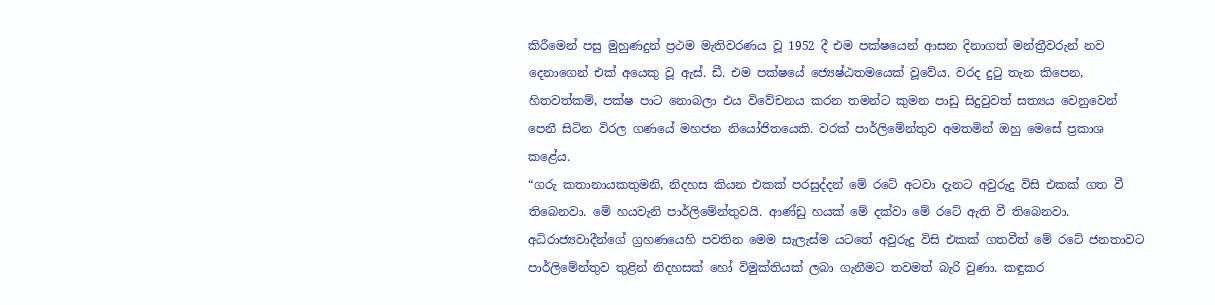කිරීමෙන් පසු මුහුණදුන් ප්‍රථම මැතිවරණය වූ 1952 දී එම පක්ෂයෙන් ආසන දිනාගත් මන්ත්‍රීවරුන් නව දෙනාගෙන් එක් අයෙකු වූ ඇස්. ඩී. එම පක්ෂයේ ජ්‍යෙෂ්ඨතමයෙක් වූවේය. වරද දුටු තැන කිපෙන, හිතවත්කම්, පක්ෂ පාට නොබලා එය විවේචනය කරන තමන්ට කුමන පාඩු සිදුවුවත් සත්‍යය වෙනුවෙන් පෙනී සිටින විරල ගණයේ මහජන නියෝජිතයෙකි. වරක් පාර්ලිමේන්තුව අමතමින් ඔහු මෙසේ ප්‍රකාශ කළේය.
“ගරු කතානායකතුමනි, නිදහස කියන එකක් පරසුද්දන් මේ රටේ අටවා දැනට අවුරුදු විසි එකක් ගත වී තිබෙනවා. මේ හයවැනි පාර්ලිමේන්තුවයි. ආණ්ඩු හයක් මේ දක්වා මේ රටේ ඇති වී තිබෙනවා. අධිරාජ්‍යවාදීන්ගේ ග්‍රහණයෙහි පවතින මෙම සැලැස්ම යටතේ අවුරුදු විසි එකක් ගතවීත් මේ රටේ ජනතාවට පාර්ලිමේන්තුව තුළින් නිදහසක් හෝ විමුක්තියක් ලබා ගැනීමට තවමත් බැරි වුණා. කඳුකර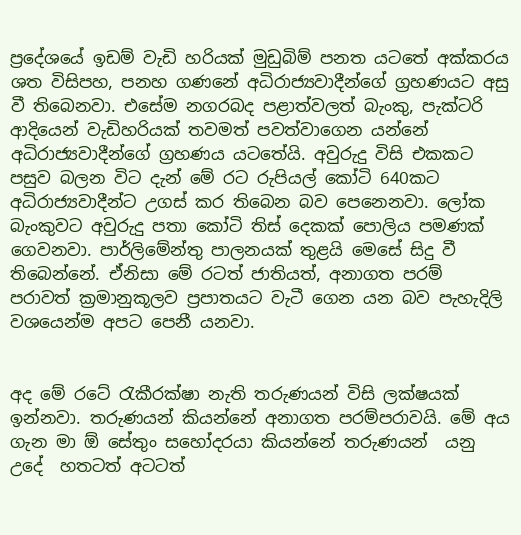ප්‍රදේශයේ ඉඩම් වැඩි හරියක් මුඩුබිම් පනත යටතේ අක්කරය ශත විසිපහ, පනහ ගණනේ අධිරාජ්‍යවාදීන්ගේ ග්‍රහණයට අසු වී තිබෙනවා. එසේම නගරබද පළාත්වලත් බැංකු, පැක්ටරි ආදියෙන් වැඩිහරියක් තවමත් පවත්වාගෙන යන්නේ අධිරාජ්‍යවාදීන්ගේ ග්‍රහණය යටතේයි. අවුරුදු විසි එකකට පසුව බලන විට දැන් මේ රට රුපියල් කෝටි 640කට අධිරාජ්‍යවාදීන්ට උගස් කර තිබෙන බව පෙනෙනවා. ලෝක බැංකුවට අවුරුදු පතා කෝටි තිස් දෙකක් පොලිය පමණක් ගෙවනවා. පාර්ලිමේන්තු පාලනයක් තුළයි මෙසේ සිදු වී තිබෙන්නේ. ඒනිසා මේ රටත් ජාතියත්, අනාගත පරම් පරාවත් ක්‍රමානුකූලව ප්‍රපාතයට වැටී ගෙන යන බව පැහැදිලි වශයෙන්ම අපට පෙනී යනවා.


අද මේ රටේ රැකීරක්ෂා නැති තරුණයන් විසි ලක්ෂයක් ඉන්නවා. තරුණයන් කියන්නේ අනාගත පරම්පරාවයි. මේ අය ගැන මා ඕ සේතුං සහෝදරයා කියන්නේ තරුණයන්  යනු උදේ  හතටත් අටටත්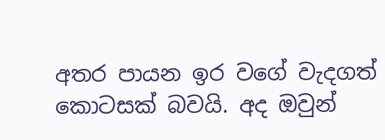අතර පායන ඉර වගේ වැදගත් කොටසක් බවයි. අද ඔවුන්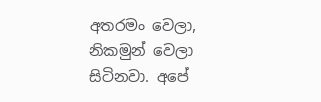අතරමං වෙලා, නිකමුන් වෙලා සිටිනවා. අපේ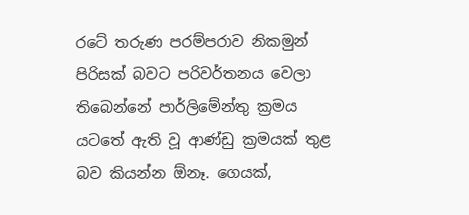රටේ තරුණ පරම්පරාව නිකමුන් පිරිසක් බවට පරිවර්තනය වෙලා තිබෙන්නේ පාර්ලිමේන්තු ක්‍රමය යටතේ ඇති වූ ආණ්ඩු ක්‍රමයක් තුළ බව කියන්න ඕනෑ. ගෙයක්,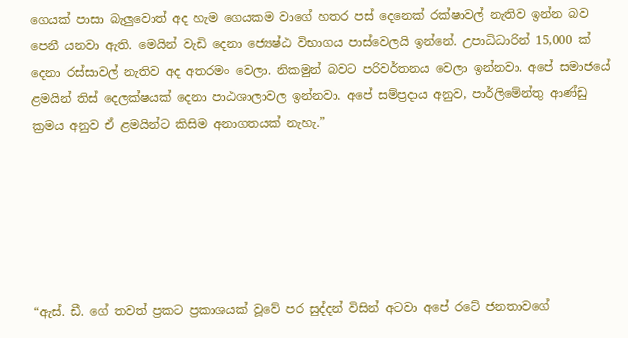ගෙයක් පාසා බැලුවොත් අද හැම ගෙයකම වාගේ හතර පස් දෙනෙක් රක්ෂාවල් නැතිව ඉන්න බව පෙනී යනවා ඇති. මෙයින් වැඩි දෙනා ජ්‍යෙෂ්ඨ විභාගය පාස්වෙලයි ඉන්නේ. උපාධිධාරින් 15,000 ක් දෙනා රස්සාවල් නැතිව අද අතරමං වෙලා. නිකමුන් බවට පරිවර්තනය වෙලා ඉන්නවා. අපේ සමාජයේ ළමයින් තිස් දෙලක්ෂයක් දෙනා පාඨශාලාවල ඉන්නවා. අපේ සම්ප්‍රදාය අනුව, පාර්ලිමේන්තු ආණ්ඩු ක්‍රමය අනුව ඒ ළමයින්ට කිසිම අනාගතයක් නැහැ.”






“ඇස්. ඩී. ගේ තවත් ප්‍රකට ප්‍රකාශයක් වූවේ පර සුද්දන් විසින් අටවා අපේ රටේ ජනතාවගේ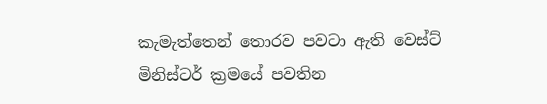කැමැත්තෙන් තොරව පවටා ඇති වෙස්ට් මිනිස්ටර් ක්‍රමයේ පවතින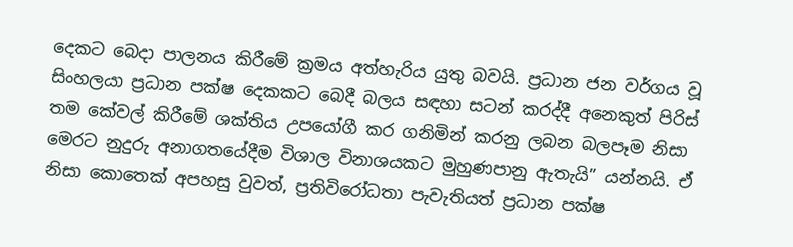දෙකට බෙදා පාලනය කිරීමේ ක්‍රමය අත්හැරිය යුතු බවයි. ප්‍රධාන ජන වර්ගය වූ සිංහලයා ප්‍රධාන පක්ෂ දෙකකට බෙදී බලය සඳහා සටන් කරද්දී අනෙකුත් පිරිස් තම කේවල් කිරීමේ ශක්තිය උපයෝගී කර ගනිමින් කරනු ලබන බලපෑම නිසා මෙරට නුදුරු අනාගතයේදීම විශාල විනාශයකට මුහුණපානු ඇතැයි” යන්නයි. ඒ නිසා කොතෙක් අපහසු වුවත්, ප්‍රතිවිරෝධතා පැවැතියත් ප්‍රධාන පක්ෂ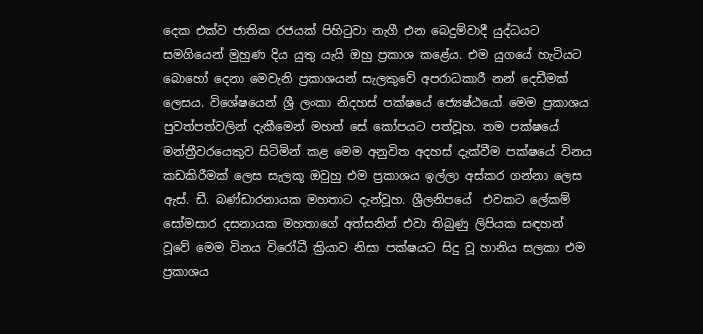දෙක එක්ව ජාතික රජයක් පිහිටුවා නැගී එන බෙදුම්වාදී යුද්ධයට සමගියෙන් මුහුණ දිය යුතු යැයි ඔහු ප්‍රකාශ කළේය. එම යුගයේ හැටියට බොහෝ දෙනා මෙවැනි ප්‍රකාශයන් සැලකුවේ අපරාධකාරී නන් දෙඩීමක් ලෙසය. විශේෂයෙන් ශ්‍රී ලංකා නිදහස් පක්ෂයේ ජ්‍යෙෂ්ඨයෝ මෙම ප්‍රකාශය පුවත්පත්වලින් දැකීමෙන් මහත් සේ කෝපයට පත්වූහ. තම පක්ෂයේ මන්ත්‍රීවරයෙකුව සිටිමින් කළ මෙම අනුවිත අදහස් දැක්වීම පක්ෂයේ විනය කඩකිරීමක් ලෙස සැලකූ ඔවුහු එම ප්‍රකාශය ඉල්ලා අස්කර ගන්නා ලෙස ඇස්. ඩී. බණ්ඩාරනායක මහතාට දැන්වූහ. ශ්‍රීලනිපයේ  එවකට ලේකම් සෝමසාර දසනායක මහතාගේ අත්සනින් එවා තිබුණු ලිපියක සඳහන් වූවේ මෙම විනය විරෝධී ක්‍රියාව නිසා පක්ෂයට සිදු වූ හානිය සලකා එම ප්‍රකාශය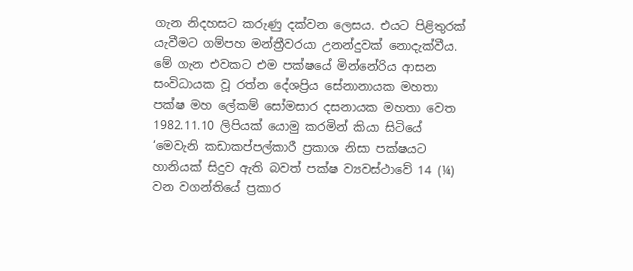ගැන නිදහසට කරුණු දක්වන ලෙසය. එයට පිළිතුරක් යැවීමට ගම්පහ මන්ත්‍රීවරයා උනන්දුවක් නොදැක්වීය. මේ ගැන එවකට එම පක්ෂයේ මින්නේරිය ආසන සංවිධායක වූ රත්න දේශප්‍රිය සේනානායක මහතා පක්ෂ මහ ලේකම් සෝමසාර දසනායක මහතා වෙත 1982.11.10 ලිපියක් යොමු කරමින් කියා සිටියේ ‘මෙවැනි කඩාකප්පල්කාරී ප්‍රකාශ නිසා පක්ෂයට හානියක් සිදුව ඇති බවත් පක්ෂ ව්‍යවස්ථාවේ 14 (¼) වන වගන්තියේ ප්‍රකාර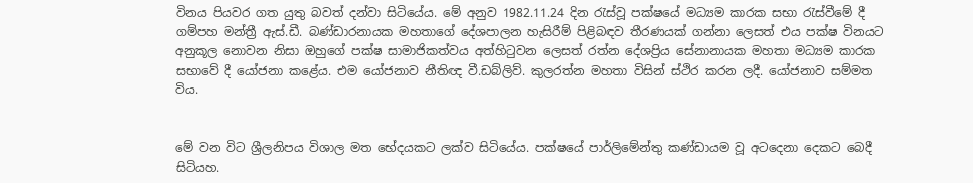විනය පියවර ගත යුතු බවත් දන්වා සිටියේය. මේ අනුව 1982.11.24 දින රැස්වූ පක්ෂයේ මධ්‍යම කාරක සභා රැස්වීමේ දී ගම්පහ මන්ත්‍රී ඇස්.ඩී. බණ්ඩාරනායක මහතාගේ දේශපාලන හැසිරීම් පිළිබඳව තීරණයක් ගන්නා ලෙසත් එය පක්ෂ විනයට අනුකූල නොවන නිසා ඔහුගේ පක්ෂ සාමාජිකත්වය අත්හිටුවන ලෙසත් රත්න දේශප්‍රිය සේනානායක මහතා මධ්‍යම කාරක සභාවේ දී යෝජනා කළේය. එම යෝජනාව නීතිඥ වී.ඩබ්ලිව්. කුලරත්න මහතා විසින් ස්ථිර කරන ලදී. යෝජනාව සම්මත විය.


මේ වන විට ශ්‍රීලනිපය විශාල මත භේදයකට ලක්ව සිටියේය. පක්ෂයේ පාර්ලිමේන්තු කණ්ඩායම වූ අටදෙනා දෙකට බෙදී සිටියහ.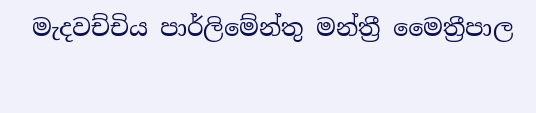මැදවච්චිය පාර්ලිමේන්තු මන්ත්‍රී මෛත්‍රීපාල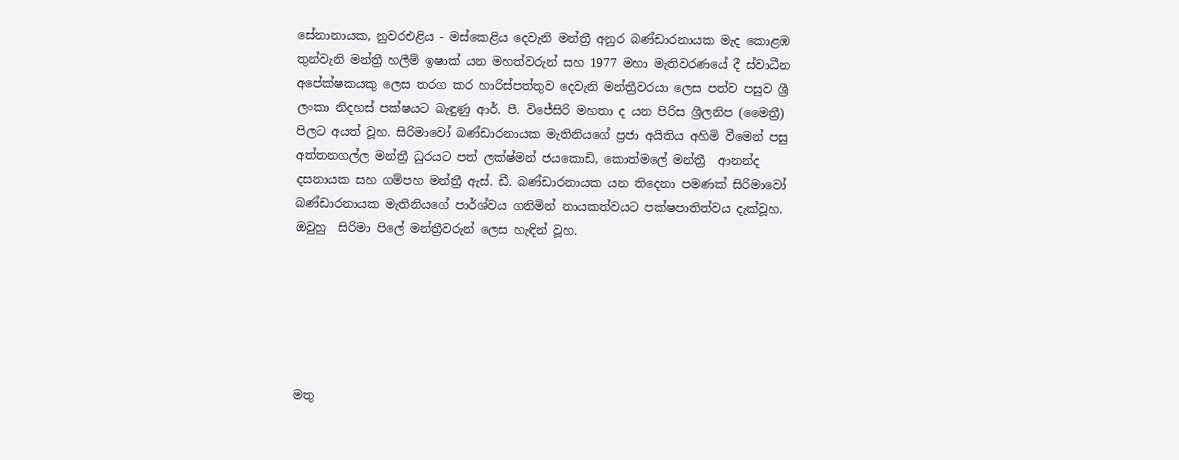සේනානායක, නුවරඑළිය - මස්කෙළිය දෙවැනි මන්ත්‍රී අනුර බණ්ඩාරනායක මැද කොළඹ තුන්වැනි මන්ත්‍රී හලීම් ඉෂාක් යන මහත්වරුන් සහ 1977 මහා මැතිවරණයේ දී ස්වාධීන අපේක්ෂකයකු ලෙස තරග කර හාරිස්පත්තුව දෙවැනි මන්ත්‍රීවරයා ලෙස පත්ව පසුව ශ්‍රී ලංකා නිදහස් පක්ෂයට බැඳුණු ආර්. පී. විජේසිරි මහතා ද යන පිරිස ශ්‍රීලනිප (මෛත්‍රී) පිලට අයත් වූහ. සිරිමාවෝ බණ්ඩාරනායක මැතිනියගේ ප්‍රජා අයිතිය අහිමි වීමෙන් පසු අත්තනගල්ල මන්ත්‍රී ධුරයට පත් ලක්ෂ්මන් ජයකොඩි, කොත්මලේ මන්ත්‍රී  ආනන්ද දසනායක සහ ගම්පහ මන්ත්‍රී ඇස්. ඩී. බණ්ඩාරනායක යන තිදෙනා පමණක් සිරිමාවෝ බණ්ඩාරනායක මැතිනියගේ පාර්ශ්වය ගනිමින් නායකත්වයට පක්ෂපාතිත්වය දැක්වූහ. ඔවුහු  සිරිමා පිලේ මන්ත්‍රීවරුන් ලෙස හැඳින් වූහ.






මතු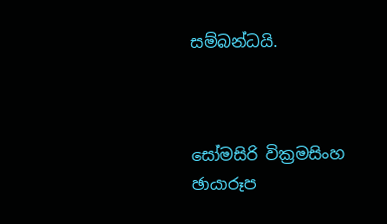සම්බන්ධයි.



සෝමසිරි වික්‍රමසිංහ
ඡායාරූප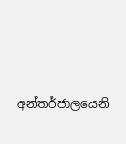අන්තර්ජාලයෙනි